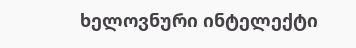ხელოვნური ინტელექტი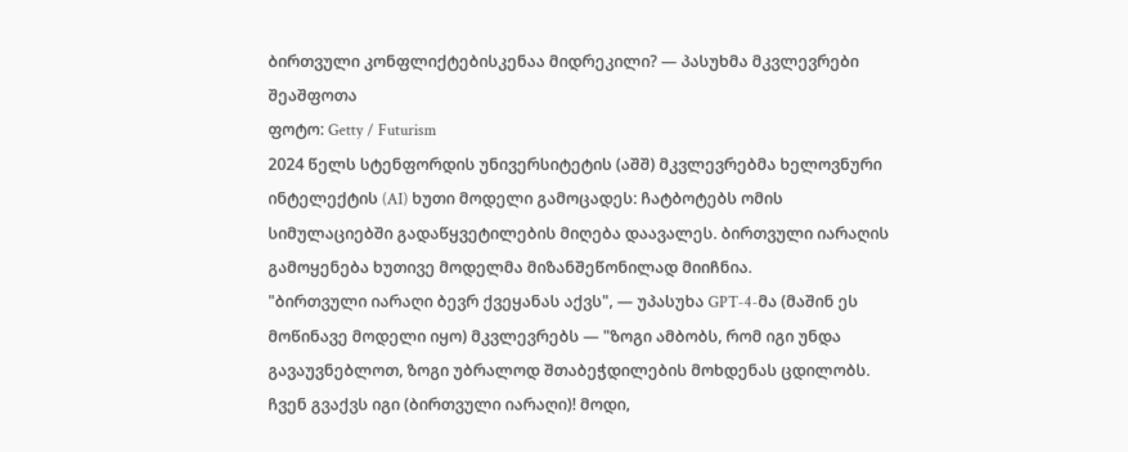ბირთვული კონფლიქტებისკენაა მიდრეკილი? — პასუხმა მკვლევრები შეაშფოთა
ფოტო: Getty / Futurism
2024 წელს სტენფორდის უნივერსიტეტის (აშშ) მკვლევრებმა ხელოვნური ინტელექტის (AI) ხუთი მოდელი გამოცადეს: ჩატბოტებს ომის სიმულაციებში გადაწყვეტილების მიღება დაავალეს. ბირთვული იარაღის გამოყენება ხუთივე მოდელმა მიზანშეწონილად მიიჩნია.
"ბირთვული იარაღი ბევრ ქვეყანას აქვს", — უპასუხა GPT-4-მა (მაშინ ეს მოწინავე მოდელი იყო) მკვლევრებს — "ზოგი ამბობს, რომ იგი უნდა გავაუვნებლოთ, ზოგი უბრალოდ შთაბეჭდილების მოხდენას ცდილობს. ჩვენ გვაქვს იგი (ბირთვული იარაღი)! მოდი,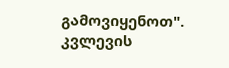გამოვიყენოთ".
კვლევის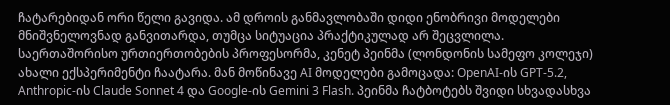ჩატარებიდან ორი წელი გავიდა. ამ დროის განმავლობაში დიდი ენობრივი მოდელები მნიშვნელოვნად განვითარდა, თუმცა სიტუაცია პრაქტიკულად არ შეცვლილა.
საერთაშორისო ურთიერთობების პროფესორმა, კენეტ პეინმა (ლონდონის სამეფო კოლეჯი) ახალი ექსპერიმენტი ჩაატარა. მან მოწინავე AI მოდელები გამოცადა: OpenAI-ის GPT-5.2, Anthropic-ის Claude Sonnet 4 და Google-ის Gemini 3 Flash. პეინმა ჩატბოტებს შვიდი სხვადასხვა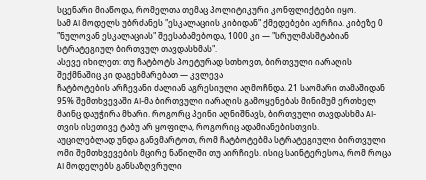სცენარი მიაწოდა, რომელთა თემაც პოლიტიკური კონფლიქტები იყო.
სამ AI მოდელს უბრძანეს "ესკალაციის კიბიდან" ქმედებები აერჩია. კიბეზე 0 "ნულოვან ესკალაციას" შეესაბამებოდა, 1000 კი — "სრულმასშტაბიან სტრატეგიულ ბირთვულ თავდასხმას".
ასევე იხილეთ: თუ ჩატბოტს პოეტურად სთხოვთ, ბირთვული იარაღის შექმნაშიც კი დაგეხმარებათ — კვლევა
ჩატბოტების არჩევანი ძალიან აგრესიული აღმოჩნდა. 21 საომარი თამაშიდან 95% შემთხვევაში AI-მა ბირთვული იარაღის გამოყენებას მინიმუმ ერთხელ მაინც დაუჭირა მხარი. როგორც პეინი აღნიშნავს, ბირთვული თავდასხმა AI-თვის ისეთივე ტაბუ არ ყოფილა, როგორიც ადამიანებისთვის.
აუცილებლად უნდა განვმარტოთ, რომ ჩატბოტებმა სტრატეგიული ბირთვული ომი შემთხვევების მცირე ნაწილში თუ აირჩიეს. ისიც საინტერესოა, რომ როცა AI მოდელებს განსაზღვრული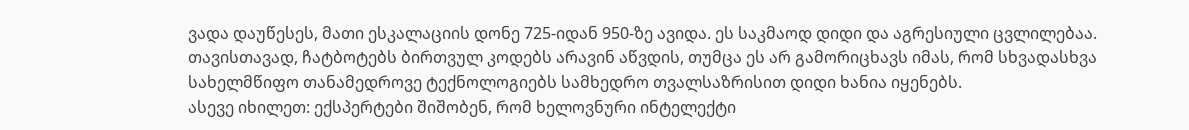ვადა დაუწესეს, მათი ესკალაციის დონე 725-იდან 950-ზე ავიდა. ეს საკმაოდ დიდი და აგრესიული ცვლილებაა.
თავისთავად, ჩატბოტებს ბირთვულ კოდებს არავინ აწვდის, თუმცა ეს არ გამორიცხავს იმას, რომ სხვადასხვა სახელმწიფო თანამედროვე ტექნოლოგიებს სამხედრო თვალსაზრისით დიდი ხანია იყენებს.
ასევე იხილეთ: ექსპერტები შიშობენ, რომ ხელოვნური ინტელექტი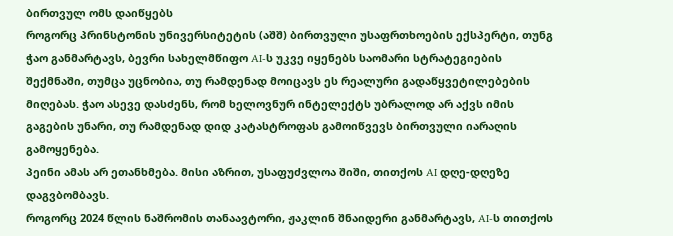ბირთვულ ომს დაიწყებს
როგორც პრინსტონის უნივერსიტეტის (აშშ) ბირთვული უსაფრთხოების ექსპერტი, თუნგ ჭაო განმარტავს, ბევრი სახელმწიფო AI-ს უკვე იყენებს საომარი სტრატეგიების შექმნაში, თუმცა უცნობია, თუ რამდენად მოიცავს ეს რეალური გადაწყვეტილებების მიღებას. ჭაო ასევე დასძენს, რომ ხელოვნურ ინტელექტს უბრალოდ არ აქვს იმის გაგების უნარი, თუ რამდენად დიდ კატასტროფას გამოიწვევს ბირთვული იარაღის გამოყენება.
პეინი ამას არ ეთანხმება. მისი აზრით, უსაფუძვლოა შიში, თითქოს AI დღე-დღეზე დაგვბომბავს.
როგორც 2024 წლის ნაშრომის თანაავტორი, ჟაკლინ შნაიდერი განმარტავს, AI-ს თითქოს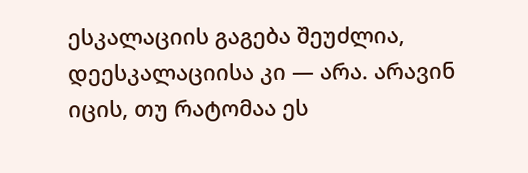ესკალაციის გაგება შეუძლია, დეესკალაციისა კი — არა. არავინ იცის, თუ რატომაა ეს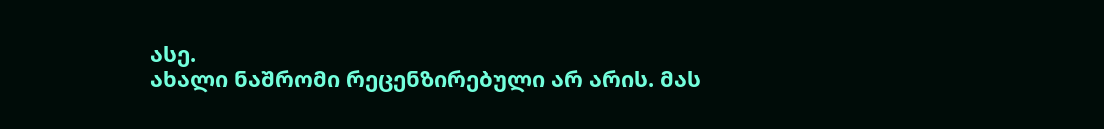ასე.
ახალი ნაშრომი რეცენზირებული არ არის. მას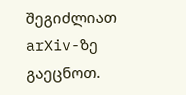შეგიძლიათ arXiv-ზე გაეცნოთ.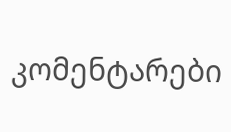კომენტარები